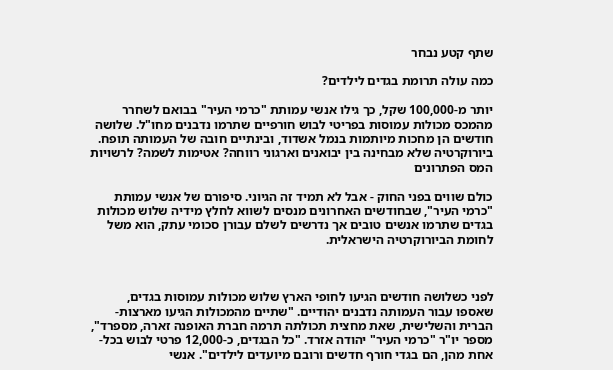שתף קטע נבחר

כמה עולה תרומת בגדים לילדים?

יותר מ-100,000 שקל, כך גילו אנשי עמותת "כרמי העיר" בבואם לשחרר מהמכס מכולות עמוסות בפריטי לבוש חורפיים שתרמו נדבנים מחו"ל. שלושה חודשים הן מחכות מיותמות בנמל אשדוד, ובינתיים חובה של העמותה תופח. ביורוקרטיה שלא מבחינה בין יבואנים וארגוני רווחה? אטימות לשמה? לרשויות המס הפתרונים

כולם שווים בפני החוק - אבל לא תמיד זה הגיוני. סיפורם של אנשי עמותת "כרמי העיר", שבחודשים האחרונים מנסים לשווא לחלץ מידיה שלוש מכולות בגדים שתרמו אנשים טובים אך נדרשים לשלם עבורן סכומי עתק, הוא משל לחומת הביורוקרטיה הישראלית.



לפני כשלושה חודשים הגיעו לחופי הארץ שלוש מכולות עמוסות בגדים, שאספו עבור העמותה נדבנים יהודיים. "שתיים מהמכולות הגיעו מארצות-הברית והשלישית, שאת מחצית תכולתה תרמה חברת האופנה זארה, מספרד", מספר יו"ר "כרמי העיר" יהודה אזרד. "כל הבגדים, כ-12,000 פרטי לבוש בכל-אחת מהן, הם בגדי חורף חדשים ורובם מיועדים לילדים". אנשי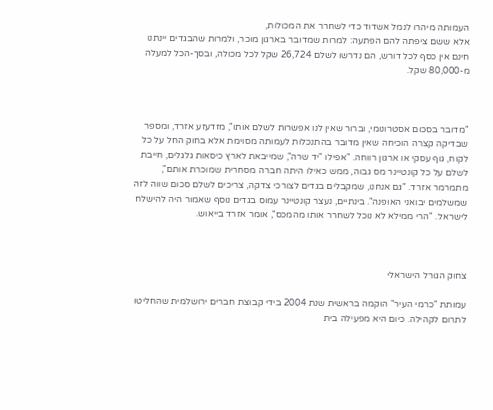העמותה מיהרו לנמל אשדוד כדי לשחרר את המכולות,
אלא ששם ציפתה להם הפתעה: למרות שמדובר בארגון מוכר, ולמרות שהבגדים יינתנו חינם אין כסף לכל דורש, הם נדרשו לשלם 26,724 שקל לכל מכולה, ובסך-הכל למעלה מ-80,000 שקל.



"מדובר בסכום אסטרונומי, וברור שאין לנו אפשרות לשלם אותו", מזדעזע אזרד, ומספר שבדיקה קצרה הוכיחה שאין מדובר בהתנכלות לעמותה מסוימת אלא בחוק החל על כל לקוח, גוף עסקי או ארגון רווחה. "אפילו "יד שרה", שמייבאת לארץ כיסאות גלגלים, חייבת לשלם על כל קונטיינר מס גבוה, ממש כאילו היתה חברה מסחרית שמוכרת אותם", מתמרמר אזרד. "גם אנחנו, שמקבלים בגדים לצורכי צדקה, צריכים לשלם סכום שווה לזה שמשלמים יבואני האופנה". בינתיים, נעצר קונטיינר עמוס בגדים נוסף שאמור היה להישלח לישראל. "הרי ממילא לא נוכל לשחרר אותו מהמכס", אומר אזרד בייאוש.



צחוק הגורל הישראלי

עמותת "כרמי העיר" הוקמה בראשית שנת 2004 בידי קבוצת חברים ירושלמית שהחליטו לתרום לקהילה. כיום היא מפעילה בית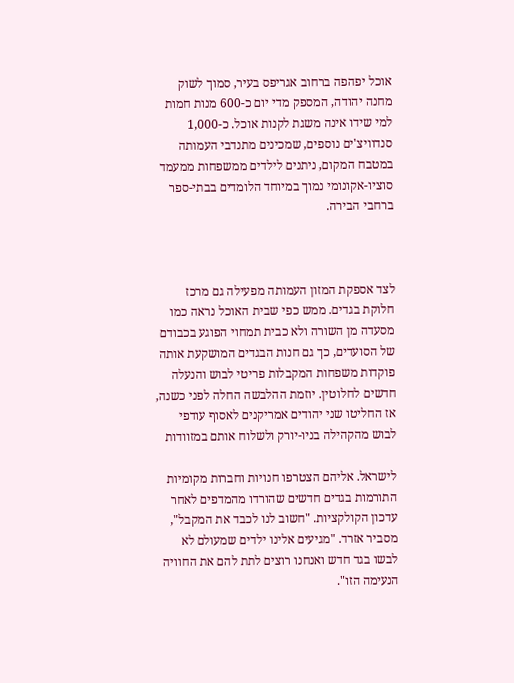אוכל יפהפה ברחוב אגריפס בעיר, סמוך לשוק מחנה יהודה, המספק מדי יום כ-600 מנות חמות למי שידו אינה משגת לקנות אוכל. כ-1,000 סנדוויצ'ים נוספים, שמכינים מתנדבי העמותה במטבח המקום, ניתנים לילדים ממשפחות ממעמד סוציו-אקונומי נמוך במיוחד הלומדים בבתי-ספר ברחבי הבירה.



לצד אספקת המזון העמותה מפעילה גם מרכז חלוקת בגדים. ממש כפי שבית האוכל נראה כמו מסעדה מן השורה ולא כבית תמחוי הפוגע בכבודם של הסועדים, כך גם חנות הבגדים המושקעת אותה פוקדות משפחות המקבלות פריטי לבוש והנעלה חדשים לחלוטין. יוזמת ההלבשה החלה לפני כשנה, אז החליטו שני יהודים אמריקנים לאסוף עודפי לבוש מהקהילה בניו-יורק ולשלוח אותם במזוודות

לישראל. אליהם הצטרפו חנויות וחברות מקומיות התורמות בגדים חדשים שהורדו מהמדפים לאחר עדכון הקולקציות. "חשוב לנו לכבד את המקבל", מסביר אזרד. "מגיעים אלינו ילדים שמעולם לא לבשו בגד חדש ואנחנו רוצים לתת להם את החוויה הנעימה הזו".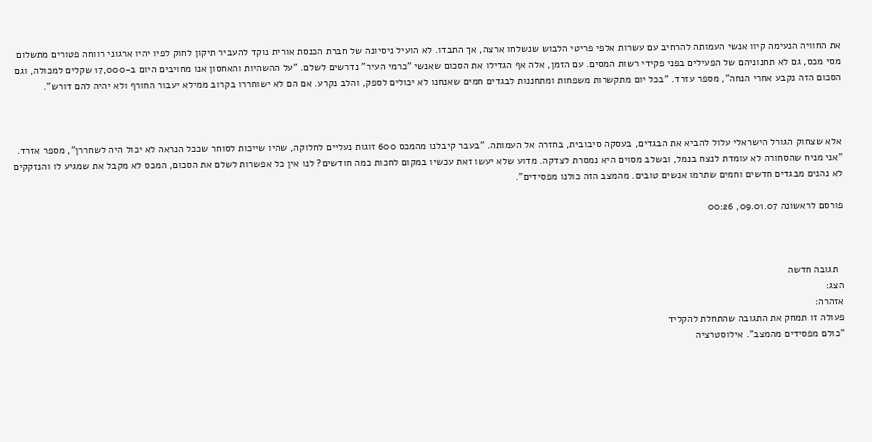את החוויה הנעימה קיוו אנשי העמותה להרחיב עם עשרות אלפי פריטי הלבוש שנשלחו ארצה, אך התבדו. לא הועיל ניסיונה של חברת הכנסת אורית נוקד להעביר תיקון לחוק לפיו יהיו ארגוני רווחה פטורים מתשלום מסי מכס, גם לא תחנוניהם של הפעילים בפני פקידי רשות המסים. עם הזמן, אלה אף הגדילו את הסכום שאנשי "כרמי העיר" נדרשים לשלם. "על ההשהיות והאחסון אנו מחויבים היום ב-17,000 שקלים למכולה, וגם הסכום הזה נקבע אחרי הנחה", מספר עזרד. "בכל יום מתקשרות משפחות ומתחננות לבגדים חמים שאנחנו לא יכולים לספק, והלב נקרע. אם הם לא ישוחררו בקרוב ממילא יעבור החורף ולא יהיה להם דורש".



אלא שצחוק הגורל הישראלי עלול להביא את הבגדים, בעסקה סיבובית, בחזרה אל העמותה. "בעבר קיבלנו מהמכס 600 זוגות נעליים לחלוקה, שהיו שייכות לסוחר שככל הנראה לא יכול היה לשחררן", מספר אזרד. "אני מניח שהסחורה לא עומדת לנצח בנמל, ובשלב מסוים היא נמסרת לצדקה. מדוע שלא יעשו זאת עכשיו במקום לחכות כמה חודשים? לנו אין כל אפשרות לשלם את הסכום, המכס לא מקבל את שמגיע לו והנזקקים לא נהנים מבגדים חדשים וחמים שתרמו אנשים טובים. מהמצב הזה כולנו מפסידים".

פורסם לראשונה 09.01.07, 00:26



  תגובה חדשה
הצג:
אזהרה:
פעולה זו תמחק את התגובה שהתחלת להקליד
"כולם מפסידים מהמצב". אילוסטרציה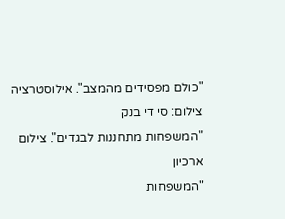"כולם מפסידים מהמצב". אילוסטרציה
צילום: סי די בנק
"המשפחות מתחננות לבגדים". צילום ארכיון
"המשפחות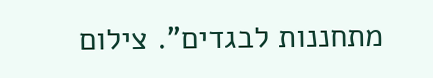מתחננות לבגדים". צילום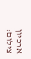ארכיון
צילום: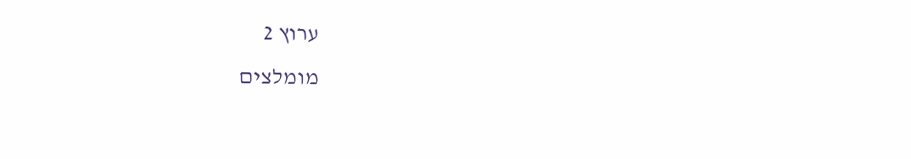ערוץ 2
מומלצים